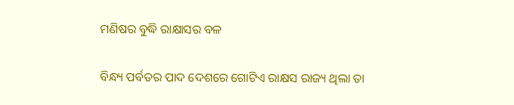ମଣିଷର ବୁଦ୍ଧି ରାକ୍ଷାସର ବଳ

ବିନ୍ଧ୍ୟ ପର୍ବତର ପାଦ ଦେଶରେ ଗୋଟିଏ ରାକ୍ଷସ ରାଜ୍ୟ ଥିଲା ତା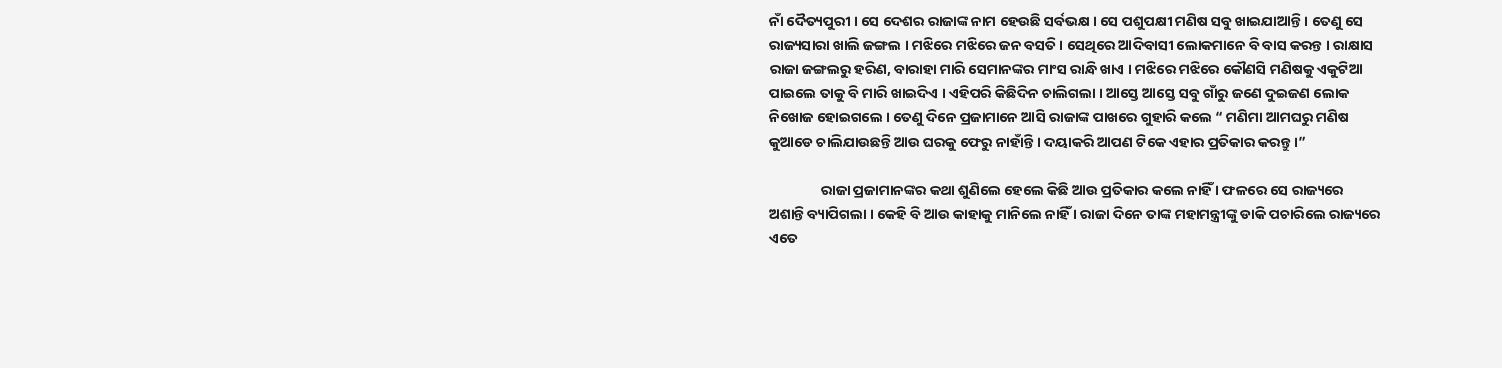ନାଁ ଦୈତ୍ୟପୁରୀ । ସେ ଦେଶର ରାଜାଙ୍କ ନାମ ହେଉଛି ସର୍ବଭକ୍ଷ । ସେ ପଶୁପକ୍ଷୀ ମଣିଷ ସବୁ ଖାଇଯାଆନ୍ତି । ତେଣୁ ସେ ରାଜ୍ୟସାରା ଖାଲି ଜଙ୍ଗଲ । ମଝିରେ ମଝିରେ ଜନ ବସତି । ସେଥିରେ ଆଦିବାସୀ ଲୋକମାନେ ବି ବାସ କରନ୍ତ । ରାକ୍ଷାସ ରାଜା ଜଙ୍ଗଲରୁ ହରିଣ, ବାରାହା ମାରି ସେମାନଙ୍କର ମାଂସ ରାନ୍ଧି ଖାଏ । ମଝିରେ ମଝିରେ କୌଣସି ମଣିଷକୁ ଏକୁଟିଆ ପାଇଲେ ତାକୁ ବି ମାରି ଖାଇଦିଏ । ଏହିପରି କିଛିଦିନ ଚାଲିଗଲା । ଆସ୍ତେ ଆସ୍ତେ ସବୁ ଗାଁରୁ ଜଣେ ଦୁଇଜଣ ଲୋକ ନିଖୋଜ ହୋଇଗଲେ । ତେଣୁ ଦିନେ ପ୍ରଜାମାନେ ଆସି ରାଜାଙ୍କ ପାଖରେ ଗୁହାରି କଲେ “ ମଣିମା ଆମଘରୁ ମଣିଷ କୁଆଡେ ଚାଲିଯାଉଛନ୍ତି ଆଉ ଘରକୁ ଫେରୁ ନାହାଁନ୍ତି । ଦୟାକରି ଆପଣ ଟିକେ ଏହାର ପ୍ରତିକାର କରନ୍ତୁ ।”

                ରାଜା ପ୍ରଜାମାନଙ୍କର କଥା ଶୁଣିଲେ ହେଲେ କିଛି ଆଉ ପ୍ରତିକାର କଲେ ନାହିଁ । ଫଳରେ ସେ ରାଜ୍ୟରେ ଅଶାନ୍ତି ବ୍ୟାପିଗଲା । କେହି ବି ଆଉ କାହାକୁ ମାନିଲେ ନାହିଁ । ରାଜା ଦିନେ ତାଙ୍କ ମହାମନ୍ତ୍ରୀଙ୍କୁ ଡାକି ପଚାରିଲେ ରାଜ୍ୟରେ ଏତେ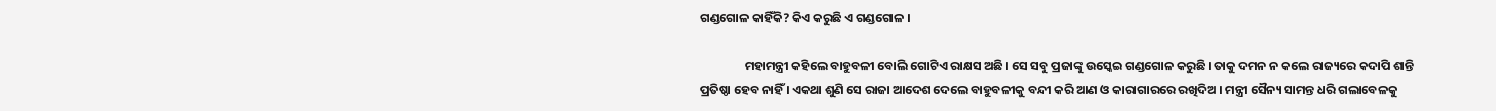ଗଣ୍ଡଗୋଳ କାହିଁକି? କିଏ କରୁଛି ଏ ଗଣ୍ଡଗୋଳ ।

                ମହାମନ୍ତ୍ରୀ କହିଲେ ବାହୁବଳୀ ବୋଲି ଗୋଟିଏ ରାକ୍ଷସ ଅଛି । ସେ ସବୁ ପ୍ରଜାଙ୍କୁ ଉସ୍କେଇ ଗଣ୍ଡଗୋଳ କରୁଛି । ତାକୁ ଦମନ ନ କଲେ ରାଜ୍ୟରେ କଦାପି ଶାନ୍ତି ପ୍ରତିଷ୍ଠା ହେବ ନାହିଁ । ଏକଥା ଶୁଣି ସେ ରାଜା ଆଦେଶ ଦେଲେ ବାହୁବଳୀକୁ ବନ୍ଦୀ କରି ଆଣ ଓ କାରାଗାରରେ ରଖିଦିଅ । ମନ୍ତ୍ରୀ ସୈନ୍ୟ ସାମନ୍ତ ଧରି ଗଲାବେଳକୁ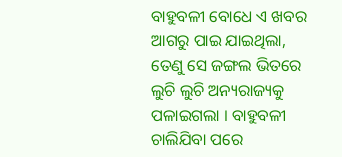ବାହୁବଳୀ ବୋଧେ ଏ ଖବର ଆଗରୁ ପାଇ ଯାଇଥିଲା, ତେଣୁ ସେ ଜଙ୍ଗଲ ଭିତରେ ଲୁଚି ଲୁଚି ଅନ୍ୟରାଜ୍ୟକୁ ପଳାଇଗଲା । ବାହୁବଳୀ ଚାଲିଯିବା ପରେ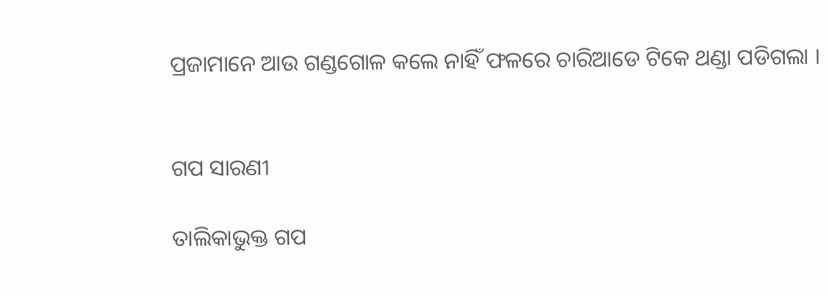ପ୍ରଜାମାନେ ଆଉ ଗଣ୍ଡଗୋଳ କଲେ ନାହିଁ ଫଳରେ ଚାରିଆଡେ ଟିକେ ଥଣ୍ଡା ପଡିଗଲା ।


ଗପ ସାରଣୀ

ତାଲିକାଭୁକ୍ତ ଗପ